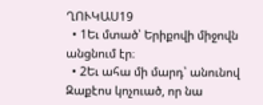ՂՈՒԿԱՍ19
  • 1Եւ մտած՝ Երիքովի միջովն անցնում էր։
  • 2Եւ ահա մի մարդ՝ անունով Զաքէոս կոչուած, որ նա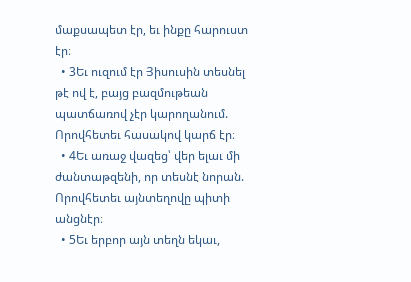մաքսապետ էր, եւ ինքը հարուստ էր։
  • 3Եւ ուզում էր Յիսուսին տեսնել թէ ով է, բայց բազմութեան պատճառով չէր կարողանում. Որովհետեւ հասակով կարճ էր։
  • 4Եւ առաջ վազեց՝ վեր ելաւ մի ժանտաթզենի, որ տեսնէ նորան. Որովհետեւ այնտեղովը պիտի անցնէր։
  • 5Եւ երբոր այն տեղն եկաւ,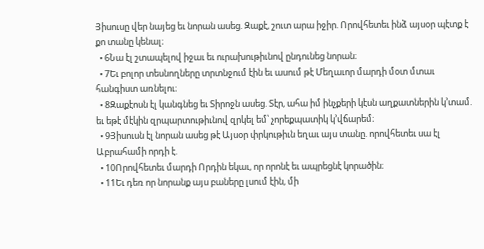Յիսուսը վեր նայեց եւ նորան ասեց. Զաքէ, շուտ արա իջիր. Որովհետեւ ինձ այսօր պէտք է քո տանը կենալ։
  • 6Նա էլ շտապելով իջաւ եւ ուրախութիւնով ընդունեց նորան։
  • 7Եւ բոլոր տեսնողները տրտնջում էին եւ ասում թէ Մեղաւոր մարդի մօտ մտաւ հանգիստ առնելու։
  • 8Զաքէոսն էլ կանգնեց եւ Տիրոջն ասեց. Տէր, ահա իմ ինչքերի կէսն աղքատներին կ’տամ. եւ եթէ մէկին զրպարտութիւնով զրկել եմ՝ չորեքպատիկ կ’վճարեմ։
  • 9Յիսուսն էլ նորան ասեց թէ Այսօր փրկութիւն եղաւ այս տանը. որովհետեւ սա էլ Աբրահամի որդի է.
  • 10Որովհետեւ մարդի Որդին եկաւ, որ որոնէ եւ ապրեցնէ կորածին։
  • 11Եւ դեռ որ նորանք այս բաները լսում էին, մի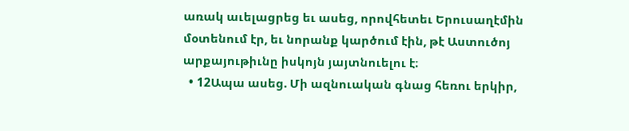առակ աւելացրեց եւ ասեց, որովհետեւ Երուսաղէմին մօտենում էր, եւ նորանք կարծում էին, թէ Աստուծոյ արքայութիւնը իսկոյն յայտնուելու է։
  • 12Ապա ասեց. Մի ազնուական գնաց հեռու երկիր,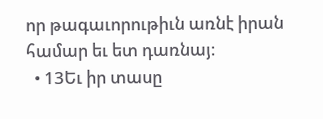որ թագաւորութիւն առնէ իրան համար եւ ետ դառնայ։
  • 13Եւ իր տասը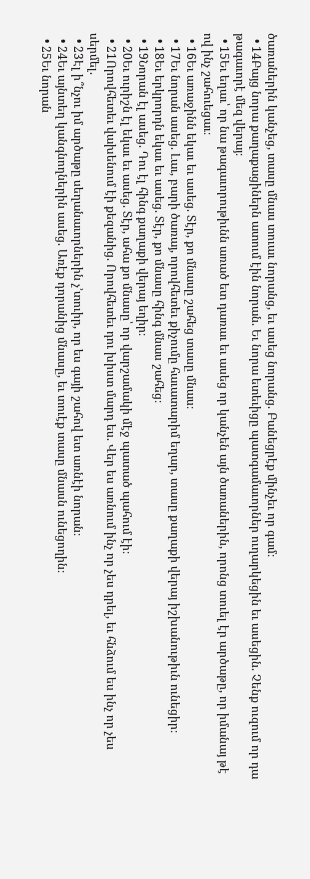ծառաներին կանչեց, տասը մնաս տուաւ նորանց, եւ ասեց նորանց. Բանեցրէք մինչեւ որ գամ։
  • 14Բայց նորա քաղաքացիներն ատում էին նորան. Եւ նորա ետեւիցը պատգամաւորներ ուղարկեցին եւ ասեցին. Չենք ուզում որ դա թագաւորէ մեզ վերայ։
  • 15Եւ եղաւ՝ որ նա թագաւորութիւնն առած ետ դառաւ եւ ասեց որ կանչեն այն ծառաներին, որոնց տուել էր արծաթը, որ իմանայ թէ ով ինչ շահուեցաւ։
  • 16Եւ առաջինն եկաւ եւ ասեց. Տէր, քո մնասը շահեց տասը մնաս։
  • 17Եւ նորան ասեց. Լաւ, բարի ծառայ, որովհետեւ քիչումը հաւատարիմ եղար, տասը քաղաքի վերայ իշխանութիւն ունեցիր։
  • 18Եւ երկրորդն եկաւ եւ ասեց. Տէր, քո մնասը հինգ մնաս շահեց։
  • 19Նորան էլ ասեց. Դու էլ հինգ քաղաքի վերայ եղիր։
  • 20Եւ ուրիշն էլ եկաւ եւ ասեց. Տէր, ահա քո մնասը՝ որ վարշամակի մէջ պատած պահում էի։
  • 21Որովհետեւ վախենում էի քեզանից. Որովհետեւ դու խիստ մարդ ես. Վեր ես առնում ինչ որ չես դրել, եւ հնձում ես ինչ որ չես սերմել.
  • 23Էլ ի՞նչու իմ արծաթը սեղանաւորներին չ’տուիր, որ ես գայի շահով ետ առնէի նորան։
  • 24Եւ այնտեղ կանգնողներին ասեց. Առէք դորանից մնասը, եւ տուէք տասը մնասն ունեցողին։
  • 25Եւ նորան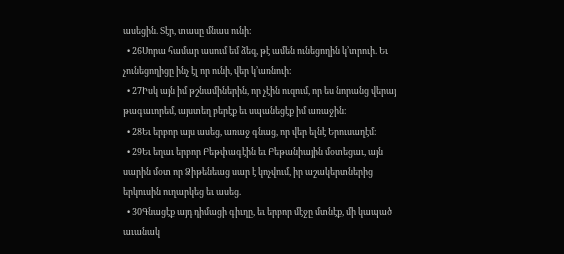ասեցին. Տէր, տասը մնաս ունի։
  • 26Սորա համար ասում եմ ձեզ, թէ ամեն ունեցողին կ’տրուի. Եւ չունեցողիցը ինչ էլ որ ունի, վեր կ’առնուի։
  • 27Իսկ այն իմ թշնամիներին, որ չէին ուզում, որ ես նորանց վերայ թագաւորեմ, այստեղ բերէք եւ սպանեցէք իմ առաջին։
  • 28Եւ երբոր այս ասեց, առաջ գնաց, որ վեր ելնէ Երուսաղէմ։
  • 29Եւ եղաւ երբոր Բեթփագէին եւ Բեթանիային մօտեցաւ, այն սարին մօտ որ Ձիթենեաց սար է կոչվում, իր աշակերտներից երկուսին ուղարկեց եւ ասեց.
  • 30Գնացէք այդ դիմացի գիւղը, եւ երբոր մէջը մտնէք, մի կապած աւանակ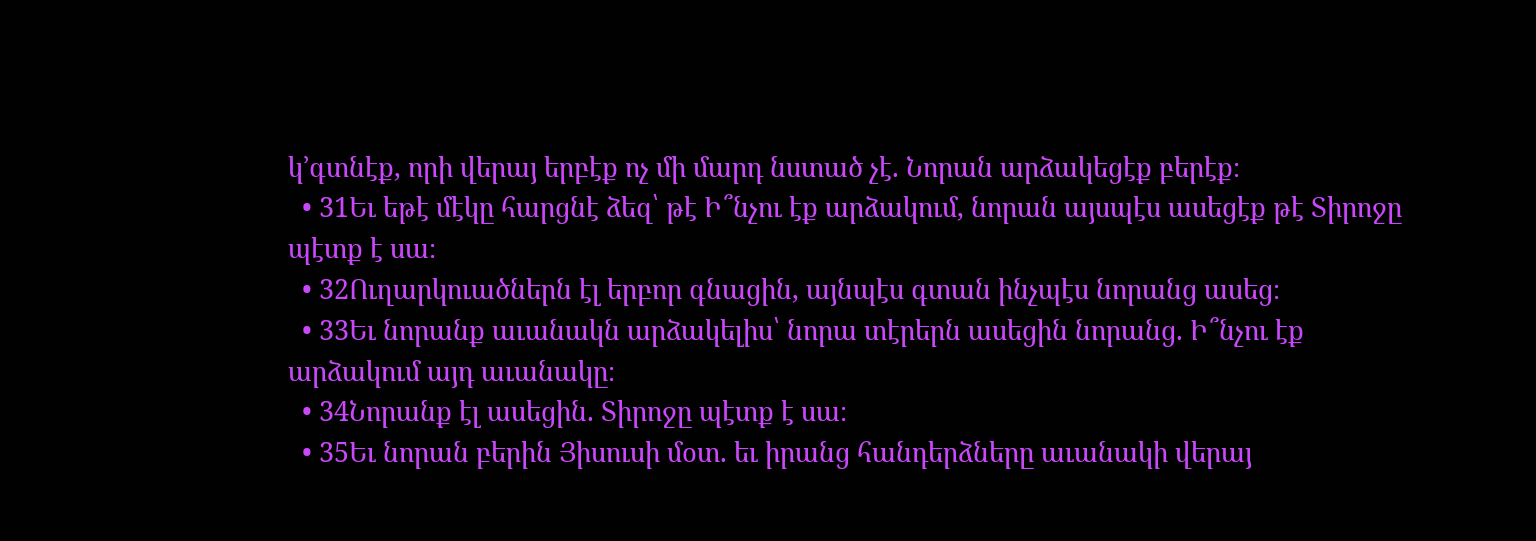կ’գտնէք, որի վերայ երբէք ոչ մի մարդ նստած չէ. Նորան արձակեցէք բերէք։
  • 31Եւ եթէ մէկը հարցնէ ձեզ՝ թէ Ի՞նչու էք արձակում, նորան այսպէս ասեցէք թէ Տիրոջը պէտք է սա։
  • 32Ուղարկուածներն էլ երբոր գնացին, այնպէս գտան ինչպէս նորանց ասեց։
  • 33Եւ նորանք աւանակն արձակելիս՝ նորա տէրերն ասեցին նորանց. Ի՞նչու էք արձակում այդ աւանակը։
  • 34Նորանք էլ ասեցին. Տիրոջը պէտք է սա։
  • 35Եւ նորան բերին Յիսուսի մօտ. եւ իրանց հանդերձները աւանակի վերայ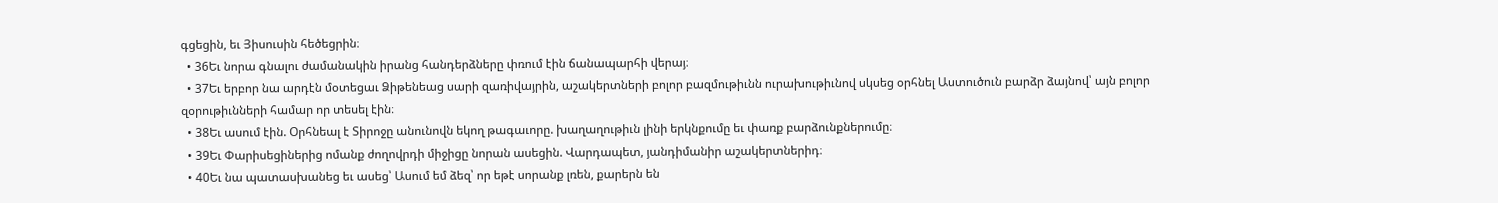գցեցին, եւ Յիսուսին հեծեցրին։
  • 36Եւ նորա գնալու ժամանակին իրանց հանդերձները փռում էին ճանապարհի վերայ։
  • 37Եւ երբոր նա արդէն մօտեցաւ Ձիթենեաց սարի զառիվայրին, աշակերտների բոլոր բազմութիւնն ուրախութիւնով սկսեց օրհնել Աստուծուն բարձր ձայնով՝ այն բոլոր զօրութիւնների համար որ տեսել էին։
  • 38Եւ ասում էին. Օրհնեալ է Տիրոջը անունովն եկող թագաւորը. խաղաղութիւն լինի երկնքումը եւ փառք բարձունքներումը։
  • 39Եւ Փարիսեցիներից ոմանք ժողովրդի միջիցը նորան ասեցին. Վարդապետ, յանդիմանիր աշակերտներիդ։
  • 40Եւ նա պատասխանեց եւ ասեց՝ Ասում եմ ձեզ՝ որ եթէ սորանք լռեն, քարերն են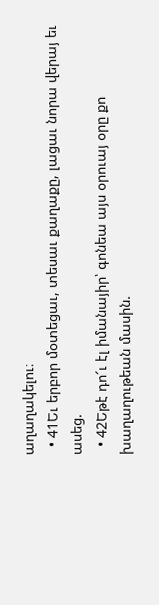աղաղակելու։
  • 41Եւ երբոր մօտեցաւ, տեսաւ քաղաքը, լացաւ նորա վերայ եւ ասեց.
  • 42Եթէ դո՜ւ էլ իմանայիր՝ գոնեա այս օրուայ օրը քո խաղաղութեան մասին.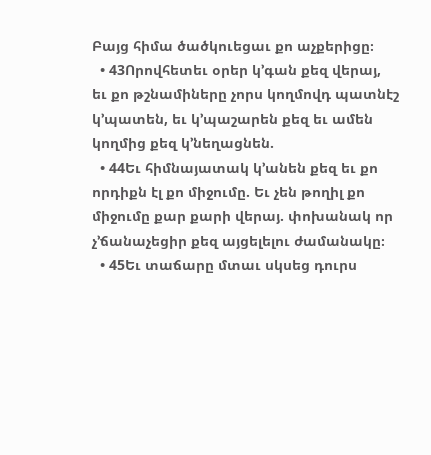Բայց հիմա ծածկուեցաւ քո աչքերիցը։
  • 43Որովհետեւ օրեր կ’գան քեզ վերայ, եւ քո թշնամիները չորս կողմովդ պատնէշ կ’պատեն, եւ կ’պաշարեն քեզ եւ ամեն կողմից քեզ կ’նեղացնեն.
  • 44Եւ հիմնայատակ կ’անեն քեզ եւ քո որդիքն էլ քո միջումը. Եւ չեն թողիլ քո միջումը քար քարի վերայ. փոխանակ որ չ’ճանաչեցիր քեզ այցելելու ժամանակը։
  • 45Եւ տաճարը մտաւ սկսեց դուրս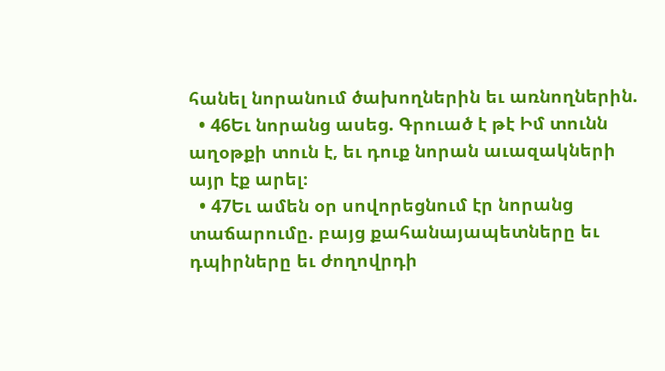հանել նորանում ծախողներին եւ առնողներին.
  • 46Եւ նորանց ասեց. Գրուած է թէ Իմ տունն աղօթքի տուն է, եւ դուք նորան աւազակների այր էք արել։
  • 47Եւ ամեն օր սովորեցնում էր նորանց տաճարումը. բայց քահանայապետները եւ դպիրները եւ ժողովրդի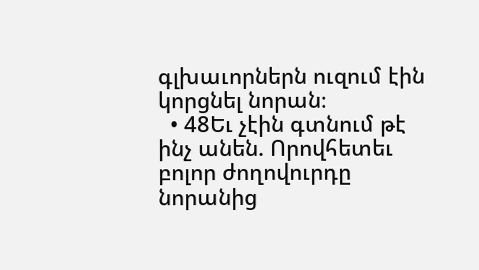գլխաւորներն ուզում էին կորցնել նորան։
  • 48Եւ չէին գտնում թէ ինչ անեն. Որովհետեւ բոլոր ժողովուրդը նորանից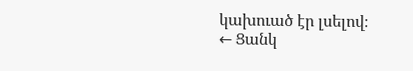կախուած էր լսելով։
← Ցանկ